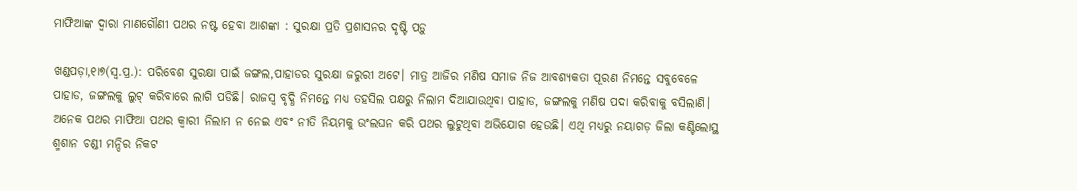ମାଫିଆଙ୍କ ଦ୍ୱାରା ମାଣଗୌଣୀ ପଥର ନଷ୍ଟ ହେବା ଆଶଙ୍କା : ସୁରକ୍ଷା ପ୍ରତି ପ୍ରଶାସନର ଦୃଷ୍ଟି ପଡ଼ୁ

ଖଣ୍ଡପଡ଼ା,୧ା୭(ସ୍ବ.ପ୍ର.): ପରିବେଶ ସୁରକ୍ଷା ପାଇଁ ଜଙ୍ଗଲ,ପାହାଡର ସୁରକ୍ଷା ଜରୁରୀ ଅଟେ। ମାତ୍ର ଆଜିର ମଣିଷ ସମାଜ ନିଜ ଆବଶ୍ୟକତା ପୂରଣ ନିମନ୍ତେ ସବୁବେଳେ ପାହାଡ, ଜଙ୍ଗଲକୁ ଲୁଟ୍‌ କରିବାରେ ଲାଗି ପଡିଛି। ରାଜସ୍ବ ବୃଦ୍ଧି ନିମନ୍ତେ ମଧ୍ୟ ତହସିଲ ପକ୍ଷରୁ ନିଲାମ ଦିଆଯାଉଥିବା ପାହାଡ, ଜଙ୍ଗଲକୁ ମଣିଷ ପଦା କରିବାକୁ ବସିଲାଣି। ଅନେକ ପଥର ମାଫିଆ ପଥର କ୍ୱାରୀ ନିଲାମ ନ ନେଇ ଏବଂ ନୀତି ନିୟମକୁ ଉଂଲଘନ କରି ପଥର ଲୁଟୁଥିବା ଅଭିଯୋଗ ହେଉଛି। ଏଥି ମଧ୍ୟରୁ ନୟାଗଡ଼ ଜିଲା କଣ୍ଟିଲୋସ୍ଥ ଶ୍ମଶାନ ଚଣ୍ଡୀ ମନ୍ଦିର ନିକଟ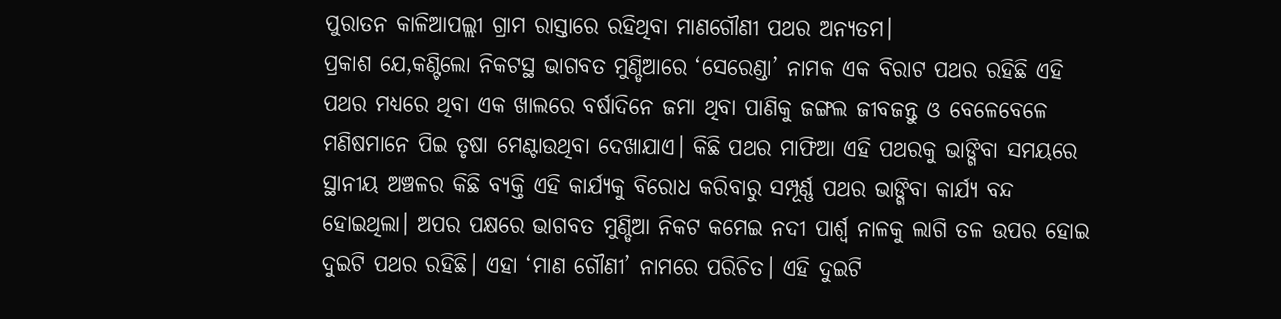ପୁରାତନ କାଳିଆପଲ୍ଲୀ ଗ୍ରାମ ରାସ୍ତାରେ ରହିଥିବା ମାଣଗୌଣୀ ପଥର ଅନ୍ୟତମ।
ପ୍ରକାଶ ଯେ,କଣ୍ଟିଲୋ ନିକଟସ୍ଥ ଭାଗବତ ମୁଣ୍ଡିଆରେ ‘ସେରେଣ୍ଡା’ ନାମକ ଏକ ବିରାଟ ପଥର ରହିଛି ଏହି ପଥର ମଧ୍ୟରେ ଥିବା ଏକ ଖାଲରେ ବର୍ଷାଦିନେ ଜମା ଥିବା ପାଣିକୁ ଜଙ୍ଗଲ ଜୀବଜନ୍ତୁ ଓ ବେଳେବେଳେ ମଣିଷମାନେ ପିଇ ତୃଷା ମେଣ୍ଟାଉଥିବା ଦେଖାଯାଏ। କିଛି ପଥର ମାଫିଆ ଏହି ପଥରକୁ ଭାଙ୍ଗିବା ସମୟରେ ସ୍ଥାନୀୟ ଅଞ୍ଚଳର କିଛି ବ୍ୟକ୍ତି ଏହି କାର୍ଯ୍ୟକୁ ବିରୋଧ କରିବାରୁ ସମ୍ପୂର୍ଣ୍ଣ ପଥର ଭାଙ୍ଗିବା କାର୍ଯ୍ୟ ବନ୍ଦ ହୋଇଥିଲା। ଅପର ପକ୍ଷରେ ଭାଗବତ ମୁଣ୍ଡିଆ ନିକଟ କମେଇ ନଦୀ ପାର୍ଶ୍ୱ ନାଳକୁ ଲାଗି ତଳ ଉପର ହୋଇ ଦୁଇଟି ପଥର ରହିଛି। ଏହା ‘ମାଣ ଗୌଣୀ’ ନାମରେ ପରିଚିତ। ଏହି ଦୁଇଟି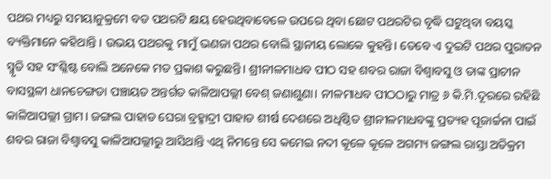ପଥର ମଧ୍ୟରୁ ସମୟାନୁକ୍ରମେ ବଡ ପଥରଟି କ୍ଷୟ ହେଉଥିବାବେଳେ ଉପରେ ଥିବା ଛୋଟ ପଥରଟିର ବୃଦ୍ଧି ଘଟୁଥିବା ବୟସ୍କ ବ୍ୟକ୍ତିମାନେ କହିଥାନ୍ତି । ଉଭୟ ପଥରକୁ ମାମୁଁ ଭଣଜା ପଥର ବୋଲି ସ୍ଥାନୀୟ ଲୋକେ କୁହନ୍ତି। ତେବେ ଏ ଦୁଇଟି ପଥର ପୁରାତନ ସ୍ମୃତି ସହ ସଂଶ୍ଳିଷ୍ଟ ବୋଲି ଅନେକେ ମତ ପ୍ରକାଶ କରୁଛନ୍ତି। ଶ୍ରୀନୀଳମାଧବ ପୀଠ ସହ ଶବର ରାଜା ବିଶ୍ୱାବସୁ ଓ ତାଙ୍କ ପ୍ରାଚୀନ ବାସସ୍ଥଳୀ ଧାନଚେଙ୍ଗଡା ପଞ୍ଚାୟତ ଅନ୍ତର୍ଗତ କାଳିଆପଲ୍ଲୀ ବେଶ୍‌ ଜଣାଶୁଣା। ନୀଳମାଧବ ପୀଠଠାରୁ ମାତ୍ର ୬ କି.ମି.ଦୂରରେ ରହିଛି କାଳିଆପଲ୍ଲୀ ଗ୍ରାମ। ଜଙ୍ଗଲ ପାହାଡ ଘେରା ବ୍ରହ୍ମାଦ୍ରୀ ପାହାଡ ଶୀର୍ଷ ଦେଶରେ ଅଧିଷ୍ଠିତ ଶ୍ରୀନୀଳମାଧବଙ୍କୁ ପ୍ରତ୍ୟହ ପୂଜାର୍ଚ୍ଚନା ପାଇଁ ଶବର ରାଜା ବିଶ୍ୱାବସୁ କାଳିଆପଲ୍ଲୀରୁ ଆସିଥାନ୍ତି ଏଥି ନିମନ୍ତେ ସେ କମେଇ ନଦୀ କୂଳେ କୂଳେ ଅଗମ୍ୟ ଜଙ୍ଗଲ ରାସ୍ତା ଅତିକ୍ରମ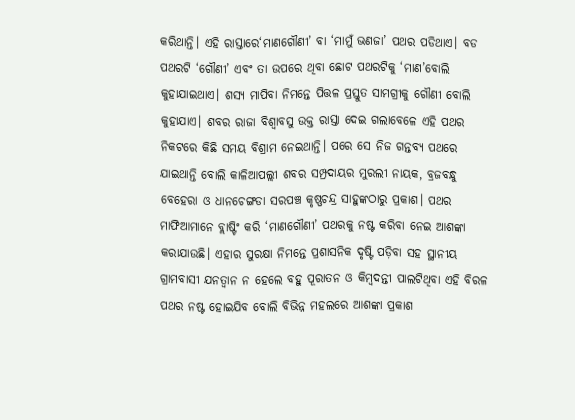କରିଥାନ୍ତି। ଏହି ରାସ୍ତାରେ‘ମାଣଗୌଣୀ’ ବା ‘ମାମୁଁ ଭଣଜା’ ପଥର ପଡିଥାଏ। ବଡ ପଥରଟି ‘ଗୌଣୀ’ ଏବଂ ତା ଉପରେ ଥିବା ଛୋଟ ପଥରଟିକୁ ‘ମାଣ’ବୋଲି କୁହାଯାଇଥାଏ। ଶସ୍ୟ ମାପିବା ନିମନ୍ତେ ପିତ୍ତଳ ପ୍ରସ୍ତୁତ ସାମଗ୍ରୀକୁ ଗୌଣୀ ବୋଲି କୁହାଯାଏ। ଶବର ରାଜା ବିଶ୍ୱାବସୁ ଉକ୍ତ ରାସ୍ତା ଦେଇ ଗଲାବେଳେ ଏହି ପଥର ନିକଟରେ କିଛି ସମୟ ବିଶ୍ରାମ ନେଇଥାନ୍ତି। ପରେ ସେ ନିଜ ଗନ୍ତବ୍ୟ ପଥରେ ଯାଇଥାନ୍ତି ବୋଲି କାଳିଆପଲ୍ଲୀ ଶବର ସମ୍ପ୍ରଦାୟର ମୁରଲୀ ନାୟକ, ବ୍ରଜବନ୍ଧୁ ବେହେରା ଓ ଧାନଚେଙ୍ଗଡା ସରପଞ୍ଚ କୃଷ୍ଣଚନ୍ଦ୍ର ସାହୁଙ୍କଠାରୁ ପ୍ରକାଶ। ପଥର ମାଫିଆମାନେ ବ୍ଲାଷ୍ଟିଂ କରି ‘ମାଣଗୌଣୀ’ ପଥରକୁ ନଷ୍ଟ କରିବା ନେଇ ଆଶଙ୍କା କରାଯାଉଛି। ଏହାର ସୁରକ୍ଷା ନିମନ୍ତେ ପ୍ରଶାସନିକ ଦୃଷ୍ଟି ପଡ଼ିବା ସହ ସ୍ଥାନୀୟ ଗ୍ରାମବାସୀ ଯନତ୍ବାନ ନ ହେଲେ ବହୁ ପୂରାତନ ଓ କିମ୍ବଦନ୍ତୀ ପାଲଟିଥିବା ଏହି ବିରଳ ପଥର ନଷ୍ଟ ହୋଇଯିବ ବୋଲି ବିଭିନ୍ନ ମହଲରେ ଆଶଙ୍କା ପ୍ରକାଶ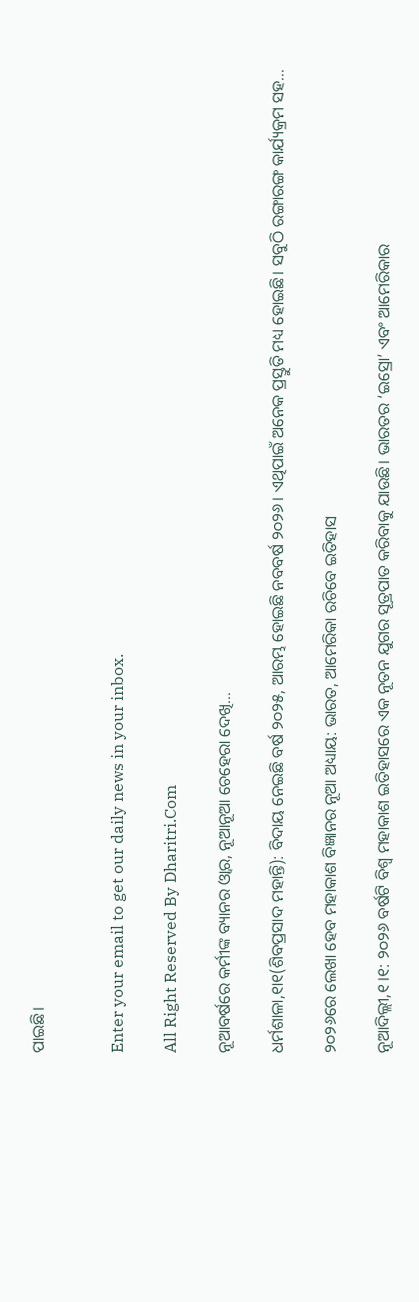ପାଇଛି।


Enter your email to get our daily news in your inbox.

All Right Reserved By Dharitri.Com

ନୂଆବର୍ଷରେ କର୍ମୀଙ୍କ ବ୍ୟାନର ଓ୍ବାର, ନୂଆନୂଆ ଚେହେରା ଦେଖି…

ଧର୍ମଶାଳା,୧ା୧(ଶିବପ୍ରସାଦ ମହାନ୍ତି): ବିଦାୟ ନେଇଛି ବର୍ଷ ୨୦୨୫, ଆରମ୍ଭ ହୋଇଛି ନବବର୍ଷ ୨୦୨୬। ଏଥିପାଇଁ ଅନେକ ପ୍ରସ୍ତୁତି ମଧ୍ୟ ହୋଇଛି। ସବୁଠି ରଙ୍ଗାରଙ୍ଗ କାର୍ଯ୍ୟକ୍ରମ ସହ...

୨୦୨୬ରେ ଲେଖା ହେବ ମହାକାଶ ବିଜ୍ଞାନର ନୂଆ ଅଧ୍ୟାୟ: ଭାରତ, ଆମେରିକା ରଚିବେ ଇତିହାସ

ନୂଆଦିଲ୍ଲୀ,୧।୧: ୨୦୨୬ ବର୍ଷଟି ବିଶ୍ୱ ମହାକାଶ ଇତିହାସରେ ଏକ ନୂତନ ଯୁଗର ସୂତ୍ରପାତ କରିବାକୁ ଯାଉଛି। ଭାରତର ‘ଇସ୍ରୋ’ ଏବଂ ଆମେରିକାର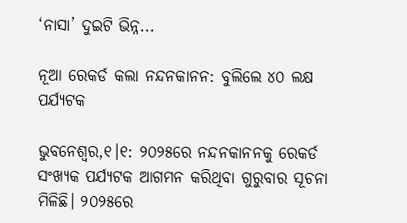‘ନାସା’ ଦୁଇଟି ଭିନ୍ନ...

ନୂଆ ରେକର୍ଡ କଲା ନନ୍ଦନକାନନ: ବୁଲିଲେ ୪୦ ଲକ୍ଷ ପର୍ଯ୍ୟଟକ

ଭୁବନେଶ୍ୱର,୧।୧: ୨୦୨୫ରେ ନନ୍ଦନକାନନକୁ ରେକର୍ଡ ସଂଖ୍ୟକ ପର୍ଯ୍ୟଟକ ଆଗମନ କରିଥିବା ଗୁରୁବାର ସୂଚନା ମିଳିଛି। ୨୦୨୫ରେ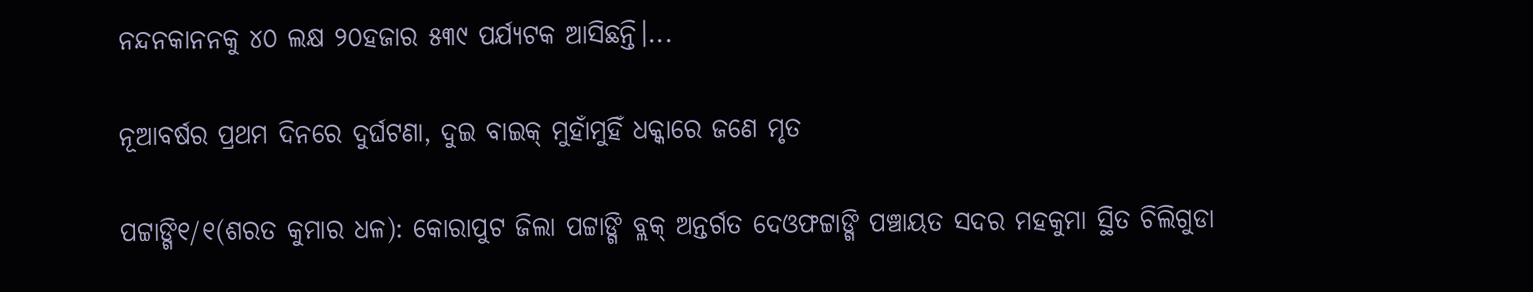ନନ୍ଦନକାନନକୁ ୪୦ ଲକ୍ଷ ୨୦ହଜାର ୫୩୯ ପର୍ଯ୍ୟଟକ ଆସିଛନ୍ତି।...

ନୂଆବର୍ଷର ପ୍ରଥମ ଦିନରେ ଦୁର୍ଘଟଣା, ଦୁଇ ବାଇକ୍ ମୁହାଁମୁହିଁ ଧକ୍କାରେ ଜଣେ ମୃତ

ପଟ୍ଟାଙ୍ଗି୧/୧(ଶରତ କୁମାର ଧଳ): କୋରାପୁଟ ଜିଲା ପଟ୍ଟାଙ୍ଗି ବ୍ଲକ୍ ଅନ୍ତର୍ଗତ ଦେଓଫଟ୍ଟାଙ୍ଗି ପଞ୍ଚାୟତ ସଦର ମହକୁମା ସ୍ଥିତ ଚିଲିଗୁଡା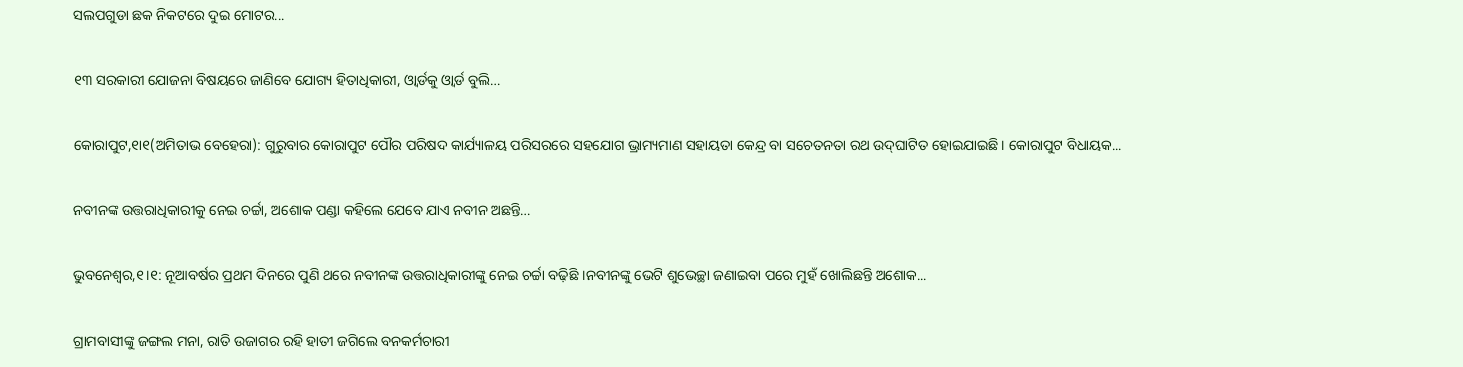ସଲପଗୁଡା ଛକ ନିକଟରେ ଦୁଇ ମୋଟର...

୧୩ ସରକାରୀ ଯୋଜନା ବିଷୟରେ ଜାଣିବେ ଯୋଗ୍ୟ ହିତାଧିକାରୀ, ଓ୍ବାର୍ଡକୁ ଓ୍ବାର୍ଡ ବୁଲି…

କୋରାପୁଟ,୧ା୧(ଅମିତାଭ ବେହେରା): ଗୁରୁବାର କୋରାପୁଟ ପୌର ପରିଷଦ କାର୍ଯ୍ୟାଳୟ ପରିସରରେ ସହଯୋଗ ଭ୍ରାମ୍ୟମାଣ ସହାୟତା କେନ୍ଦ୍ର ବା ସଚେତନତା ରଥ ଉଦ୍‌ଘାଟିତ ହୋଇଯାଇଛି। କୋରାପୁଟ ବିଧାୟକ...

ନବୀନଙ୍କ ଉତ୍ତରାଧିକାରୀକୁ ନେଇ ଚର୍ଚ୍ଚା, ଅଶୋକ ପଣ୍ଡା କହିଲେ ଯେବେ ଯାଏ ନବୀନ ଅଛନ୍ତି…

ଭୁବନେଶ୍ବର,୧।୧: ନୂଆବର୍ଷର ପ୍ରଥମ ଦିନରେ ପୁଣି ଥରେ ନବୀନଙ୍କ ଉତ୍ତରାଧିକାରୀଙ୍କୁ ନେଇ ଚର୍ଚ୍ଚା ବଢ଼ିଛି ।ନବୀନଙ୍କୁ ଭେଟି ଶୁଭେଚ୍ଛା ଜଣାଇବା ପରେ ମୁହଁ ଖୋଲିଛନ୍ତି ଅଶୋକ...

ଗ୍ରାମବାସୀଙ୍କୁ ଜଙ୍ଗଲ ମନା, ରାତି ଉଜାଗର ରହି ହାତୀ ଜଗିଲେ ବନକର୍ମଚାରୀ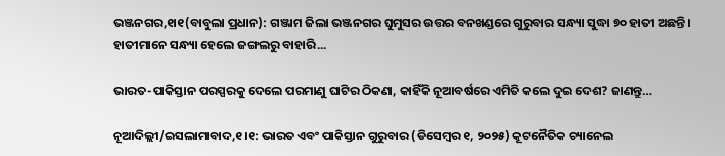ଭଞ୍ଜନଗର,୧ା୧(ବାବୁଲା ପ୍ରଧାନ): ଗଞ୍ଜାମ ଜିଲା ଭଞ୍ଜନଗର ଘୁମୁସର ଉତ୍ତର ବନଖଣ୍ଡରେ ଗୁରୁବାର ସନ୍ଧ୍ୟା ସୁଦ୍ଧା ୭୦ ହାତୀ ଅଛନ୍ତି। ହାତୀମାନେ ସନ୍ଧ୍ୟା ହେଲେ ଜଙ୍ଗଲରୁ ବାହାରି...

ଭାରତ-ପାକିସ୍ତାନ ପରସ୍ପରକୁ ଦେଲେ ପରମାଣୁ ଘାଟିର ଠିକଣା, କାହିଁକି ନୂଆବର୍ଷରେ ଏମିତି କଲେ ଦୁଇ ଦେଶ? ଜାଣନ୍ତୁ…

ନୂଆଦିଲ୍ଲୀ/ଇସଲାମାବାଦ,୧।୧: ଭାରତ ଏବଂ ପାକିସ୍ତାନ ଗୁରୁବାର (ଡିସେମ୍ବର ୧, ୨୦୨୫) କୂଟନୈତିକ ଚ୍ୟାନେଲ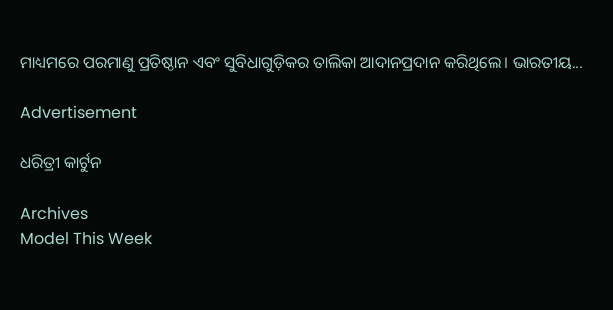ମାଧ୍ୟମରେ ପରମାଣୁ ପ୍ରତିଷ୍ଠାନ ଏବଂ ସୁବିଧାଗୁଡ଼ିକର ତାଲିକା ଆଦାନପ୍ରଦାନ କରିଥିଲେ। ଭାରତୀୟ...

Advertisement

ଧରିତ୍ରୀ କାର୍ଟୁନ

Archives
Model This Week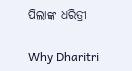ପିଲାଙ୍କ ଧରିତ୍ରୀ

Why Dharitri